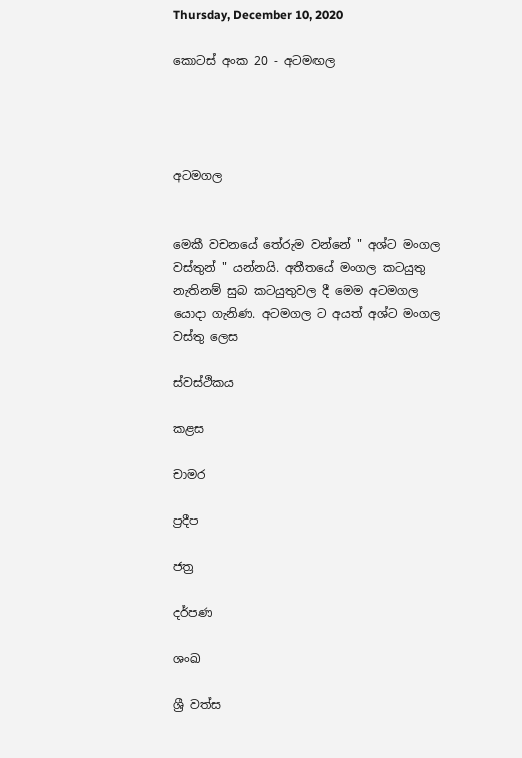Thursday, December 10, 2020

කොටස් අංක 20 - අටමඟල




අටමගල


මෙකී වචනයේ තේරුම වන්නේ " අශ්ට මංගල වස්තුන් " යන්නයි. අතීතයේ මංගල කටයුතු නැතිනම් සුබ කටයුතුවල දී මෙම අටමගල යොදා ගැනිණ. අටමගල ට අයත් අශ්ට මංගල වස්තු ලෙස

ස්වස්ථිකය

කළස

චාමර

ප්‍රදීප

ජත්‍ර

දර්පණ

ශංඛ

ශ්‍රී වත්ස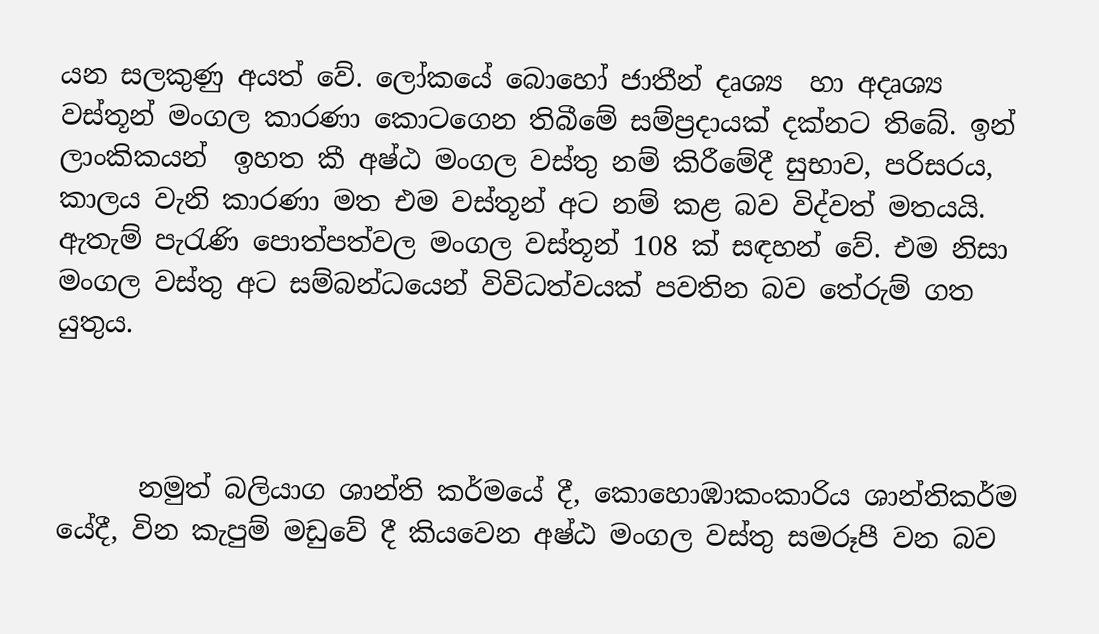යන සලකුණු අයත් වේ. ලෝකයේ බොහෝ ජාතීන් දෘශ්‍ය  හා අදෘශ්‍ය වස්තූන් මංගල කාරණා කොටගෙන තිබීමේ සම්ප්‍රදායක් දක්නට තිබේ. ඉන් ලාංකිකයන්  ඉහත කී අෂ්ඨ මංගල වස්තු නම් කිරීමේදී සුභාව, පරිසරය, කාලය වැනි කාරණා මත එම වස්තූන් අට නම් කළ බව විද්වත් මතයයි. ඇතැම් පැරැණි පොත්පත්වල මංගල වස්තූන් 108 ක් සඳහන් වේ. එම නිසා මංගල වස්තු අට සම්බන්ධයෙන් විවිධත්වයක් පවතින බව තේරුම් ගත යුතුය.



      නමුත් බලියාග ශාන්ති කර්මයේ දී, කොහොඹාකංකාරිය ශාන්තිකර්ම යේදී, වින කැපුම් මඩුවේ දී කියවෙන අෂ්ඨ මංගල වස්තු සමරූපී වන බව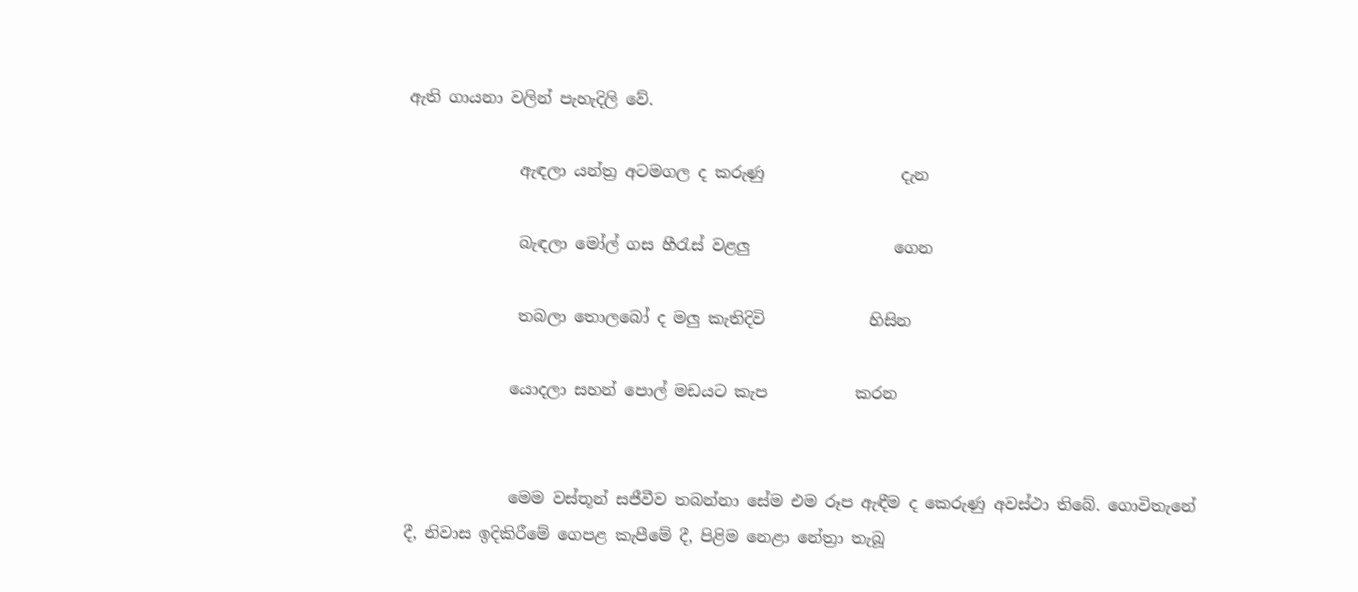ඇති ගායනා වලින් පැහැදිලි වේ.

              ඇඳලා යන්ත්‍ර අටමගල ද කරුණු                 දැන

              බැඳලා මෝල් ගස හීරැස් වළලු                  ගෙන

              තබලා තොලබෝ ද මලු කැතිදිවි             හිසින

             යොදලා සහන් පොල් මඩයට කැප           කරන


             මෙම වස්තූන් සජීවීව තබන්නා සේම එම රූප ඇඳීම ද කෙරුණු අවස්ථා තිබේ. ගොවිතැනේ දී, නිවාස ඉදිකිරීමේ ගෙපළ කැපීමේ දී, පිළිම නෙළා නේත්‍රා තැබූ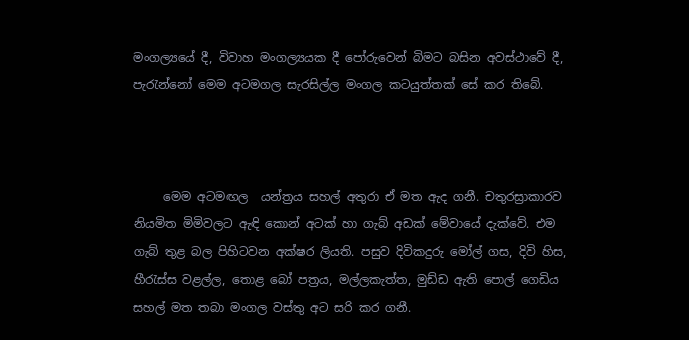මංගල්‍යයේ දී, විවාහ මංගල්‍යයක දී පෝරුවෙන් බිමට බසින අවස්ථාවේ දී, පැරැන්නෝ මෙම අටමගල සැරසිල්ල මංගල කටයුත්තක් සේ කර තිබේ.



     මෙම අටමඟල  යන්ත්‍රය සහල් අතුරා ඒ මත ඇද ගනී. චතුරස්‍රාකාරව නියමිත මිමිවලට ඇඳි කොන් අටක් හා ගැබ් අඩක් මේවායේ දැක්වේ. එම ගැබ් තුළ බල පිහිටවන අක්ෂර ලියති. පසුව දිවිකදුරු මෝල් ගස, දිවි හිස, හීරැස්ස වළල්ල, තොළ බෝ පත්‍රය, මල්ලකැත්ත, මුඩ්ඩ ඇති පොල් ගෙඩිය සහල් මත තබා මංගල වස්තු අට සරි කර ගනී.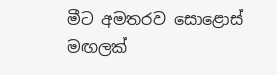මීට අමතරව සොළොස් මඟලක්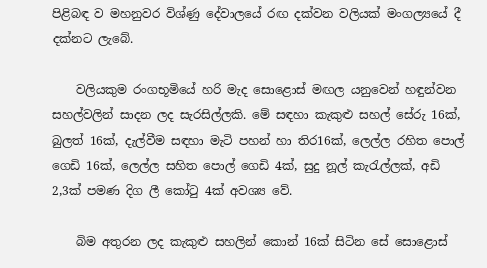පිළිබඳ ව මහනුවර විශ්ණු දේවාලයේ රඟ දක්වන වලියක් මංගල්‍යයේ දී දක්නට ලැබේ.

    වලියකුම රංගභූමියේ හරි මැද සොළොස් මඟල යනුවෙන් හඳුන්වන සහල්වලින් සාදන ලද සැරසිල්ලකි. මේ සඳහා කැකුළු සහල් සේරු 16ක්, බුලත් 16ක්, දැල්වීම සඳහා මැටි පහන් හා තිර16ක්, ලෙල්ල රහිත පොල් ගෙඩි 16ක්, ලෙල්ල සහිත පොල් ගෙඩි 4ක්, සුදු නූල් කැරැල්ලක්, අඩි 2,3ක් පමණ දිග ලී කෝටු 4ක් අවශ්‍ය වේ.

    බිම අතුරන ලද කැකුළු සහලින් කොන් 16ක් සිටින සේ සොළොස්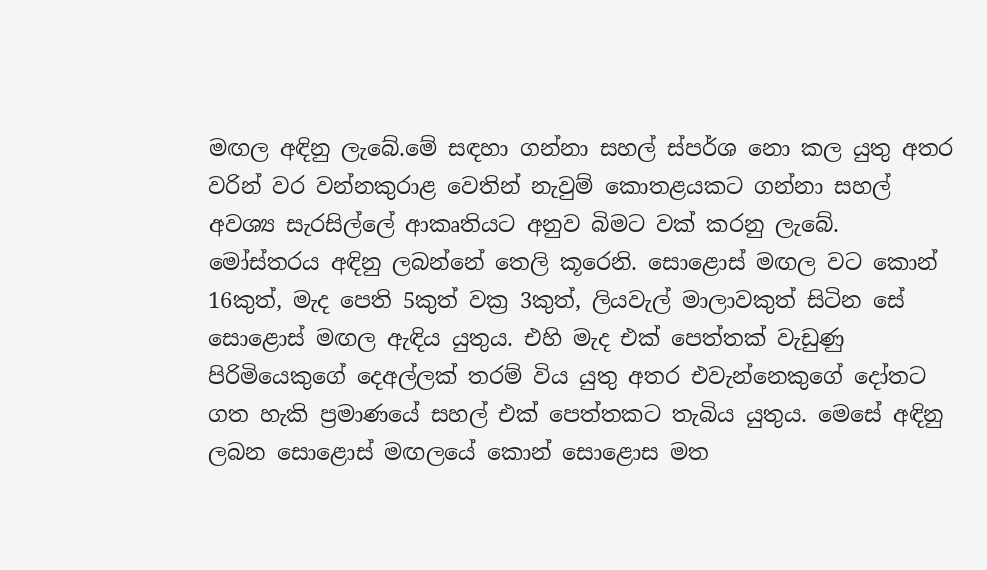මඟල අඳිනු ලැබේ.මේ සඳහා ගන්නා සහල් ස්පර්ශ නො කල යුතු අතර වරින් වර වන්නකුරාළ වෙතින් නැවුම් කොතළයකට ගන්නා සහල් අවශ්‍ය සැරසිල්ලේ ආකෘතියට අනුව බිමට වක් කරනු ලැබේ. මෝස්තරය අඳිනු ලබන්නේ තෙලි කූරෙනි. සොළොස් මඟල වට කොන් 16කුත්, මැද පෙති 5කුත් වක්‍ර 3කුත්, ලියවැල් මාලාවකුත් සිටින සේ සොළොස් මඟල ඇඳිය යුතුය. එහි මැද එක් පෙත්තක් වැඩුණු පිරිමියෙකුගේ දෙඅල්ලක් තරම් විය යුතු අතර එවැන්නෙකුගේ දෝතට ගත හැකි ප්‍රමාණයේ සහල් එක් පෙත්තකට තැබිය යුතුය. මෙසේ අඳිනු ලබන සොළොස් මඟලයේ කොන් සොළොස මත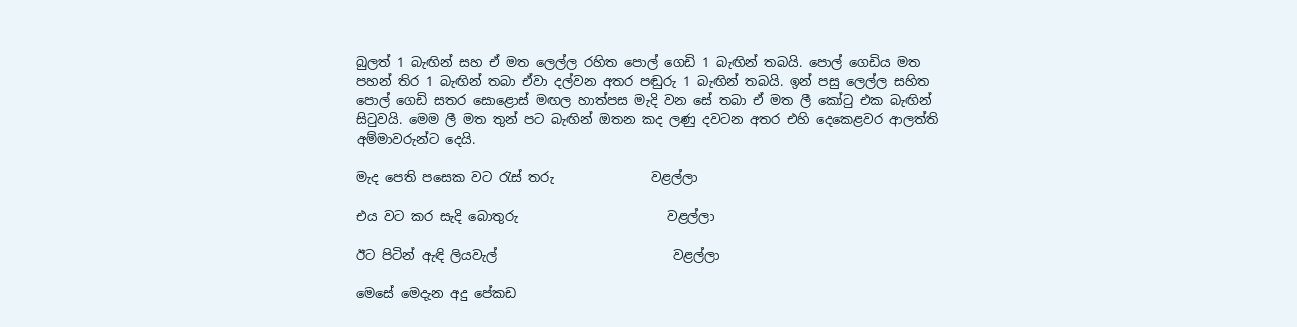බුලත් 1 බැඟින් සහ ඒ මත ලෙල්ල රහිත පොල් ගෙඩි 1 බැඟින් තබයි. පොල් ගෙඩිය මත පහන් තිර 1 බැඟින් තබා ඒවා දල්වන අතර පඬුරු 1 බැඟින් තබයි. ඉන් පසු ලෙල්ල සහිත පොල් ගෙඩි සතර සොළොස් මඟල හාත්පස මැදි වන සේ තබා ඒ මත ලී කෝටු එක බැඟින් සිටුවයි. මෙම ලී මත තුන් පට බැඟින් ඔතන කද ලණු දවටන අතර එහි දෙකෙළවර ආලත්ති අම්මාවරුන්ට දෙයි.

මැද පෙති පසෙක වට රැස් තරු               වළල්ලා

එය වට කර සැදි බොතුරු                       වළල්ලා

ඊට පිටින් ඇඳි ලියවැල්                           වළල්ලා

මෙසේ මෙදැන අදු පේකඩ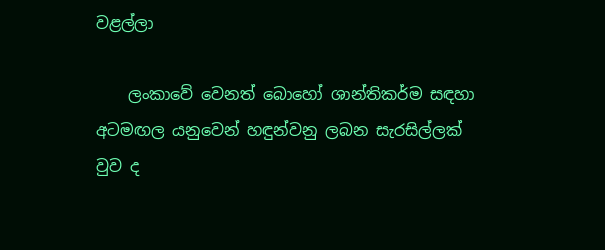වළල්ලා

    ලංකාවේ වෙනත් බොහෝ ශාන්තිකර්ම සඳහා අටමඟල යනුවෙන් හඳුන්වනු ලබන සැරසිල්ලක් වුව ද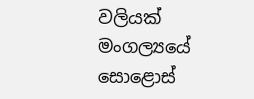වලියක් මංගල්‍යයේ සොළොස්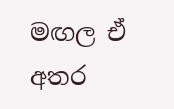මඟල ඒ අතර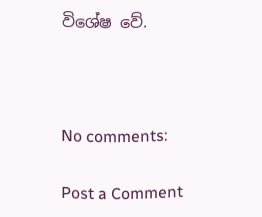විශේෂ වේ.



No comments:

Post a Comment